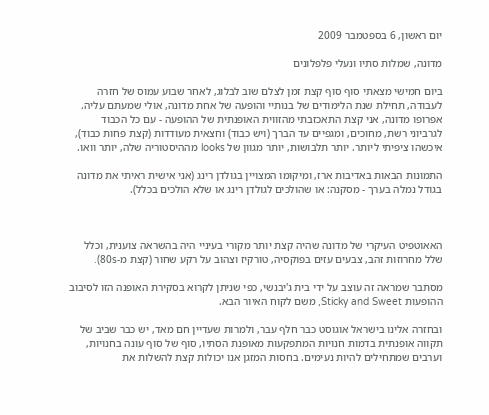יום ראשון, 6 בספטמבר 2009

מדונה, שמלות סתיו ונעלי פלפלונים

ביום חמישי מצאתי סוף סוף קצת זמן לצלם שוב לבלוג, לאחר שבוע עמוס של חזרה לעבודה, תחילת שנת הלימודים של בנותיי והופעה של אחת מדונה, אולי שמעתם עליה. אפרופו מדונה, אני קצת התאכזבתי מהזווית האופנתית של ההופעה - עם כל הכבוד לגרביוני רשת, מחוכים, ומגפיים עד הברך (ויש כבוד) וחצאית מעודדות (קצת פחות כבוד), איכשהו ציפיתי ליותר. יותר תלבושות, יותר מגוון של looks מההיסטוריה שלה, יותר וואו.

התמונות הבאות באדיבות ארז, ומיקומו המצויין בגולדן רינג (אני אישית ראיתי את מדונה בגודל נמלה בערך - מסקנה: או שהולכים לגולדן רינג או שלא הולכים בכלל).



האאוטפיט העיקרי של מדונה שהיה קצת יותר מקורי בעיניי היה בהשראה צוענית, וכלל שלל מחרוזות זהב, צבעים עזים בפוקסיה, טורקיז וצהוב על רקע שחור (קצת מ-80s).

מסתבר שמראה זה עוצב על ידי בית ג'יבנשי, כפי שניתן לקרוא בסקירת האופנה הזו לסיבוב ההופעות Sticky and Sweet, משם לקוח האיור הבא.

ובחזרה אלינו בישראל אוגוסט כבר חלף עבר, ולמרות שעדיין חם מאד, יש כבר שביב של תקווה אופנתית בדמות חנויות המתפקעות מאופנת הסתיו, סוף של סוף עונה בחנויות, וערבים שמתחילים להיות נעימים. בחסות המזגן אנו יכולות קצת להשלות את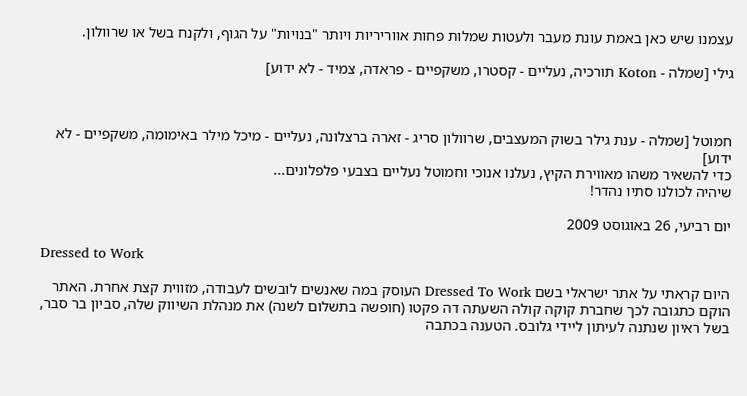עצמנו שיש כאן באמת עונת מעבר ולעטות שמלות פחות אווריריות ויותר "בנויות" על הגוף, ולקנח בשל או שרוולון.

גילי [שמלה - Koton תורכיה, נעליים - קסטרו, משקפיים - פראדה, צמיד - לא ידוע]



חמוטל [שמלה - ענת גילר בשוק המעצבים, שרוולון סריג - זארה ברצלונה, נעליים - מיכל מילר באימומה, משקפיים - לא ידוע]
כדי להשאיר משהו מאווירת הקיץ, נעלנו אנוכי וחמוטל נעליים בצבעי פלפלונים...
שיהיה לכולנו סתיו נהדר!

יום רביעי, 26 באוגוסט 2009

Dressed to Work

היום קראתי על אתר ישראלי בשם Dressed To Work העוסק במה שאנשים לובשים לעבודה, מזווית קצת אחרת. האתר הוקם כתגובה לכך שחברת קוקה קולה השעתה דה פקטו (חופשה בתשלום לשנה) את מנהלת השיווק שלה, סביון בר סבר, בשל ראיון שנתנה לעיתון ליידי גלובס. הטענה בכתבה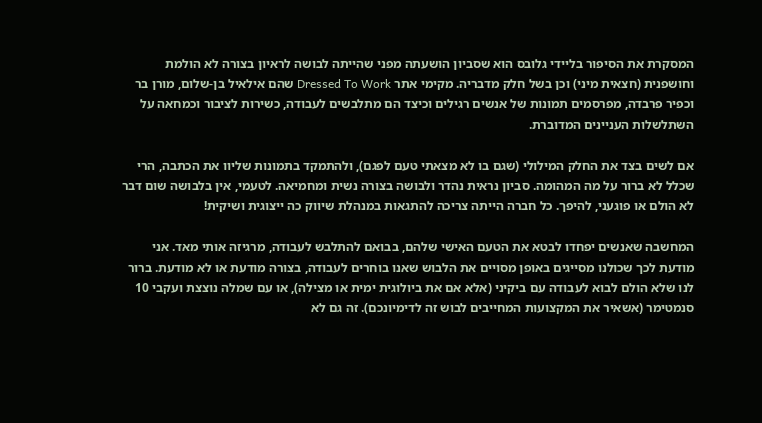המסקרת את הסיפור בליידי גלובס הוא שסביון הושעתה מפני שהייתה לבושה לראיון בצורה לא הולמת וחושפנית (חצאית מיני) וכן בשל חלק מדבריה. מקימי אתר Dressed To Work שהם אילאיל בן-שלום, מורן בר וכפיר פרבדה, מפרסמים תמונות של אנשים רגילים וכיצד הם מתלבשים לעבודה, כשירות לציבור וכמחאה על השתלשלות העניינים המדוברת.

אם לשים בצד את החלק המילולי (שגם בו לא מצאתי טעם לפגם), ולהתמקד בתמונות שליוו את הכתבה, הרי שכלל לא ברור על מה המהומה. סביון נראית נהדר ולבושה בצורה נשית ומחמיאה. לטעמי, אין בלבושה שום דבר לא הולם או פוגעני, להיפך. כל חברה הייתה צריכה להתגאות במנהלת שיווק כה ייצוגית ושיקית!

המחשבה שאנשים יפחדו לבטא את הטעם האישי שלהם, בבואם להתלבש לעבודה, מרגיזה אותי מאד. אני מודעת לכך שכולנו מסייגים באופן מסויים את הלבוש שאנו בוחרים לעבודה, בצורה מודעת או לא מודעת. ברור לנו שלא הולם לבוא לעבודה עם ביקיני (אלא אם את ביולוגית ימית או מצילה), או עם שמלה נוצצת ועקבי 10 סנמטימר (אשאיר את המקצועות המחייבים לבוש זה לדימיונכם). זה גם לא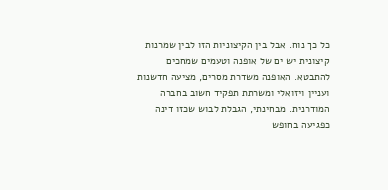כל כך נוח. אבל בין הקיצוניות הזו לבין שמרנות קיצונית יש ים של אופנה וטעמים שמחכים להתבטא. האופנה משדרת מסרים, מציעה חדשנות ועניין ויזואלי ומשרתת תפקיד חשוב בחברה המודרנית. מבחינתי, הגבלת לבוש שכזו דינה כפגיעה בחופש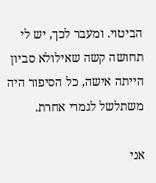הביטוי. ומעבר לכך, יש לי תחושה קשה שאילולא סביון הייתה אישה, כל הסיפור היה משתלשל לגמרי אחרת.

אני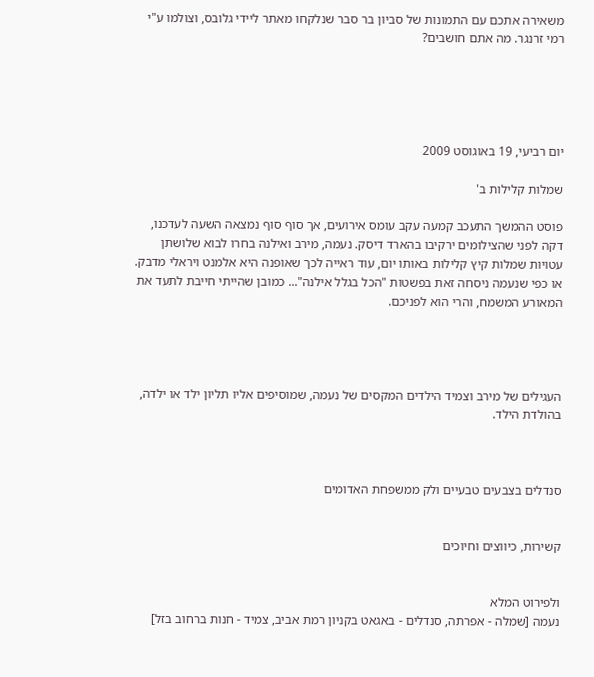משאירה אתכם עם התמונות של סביון בר סבר שנלקחו מאתר ליידי גלובס, וצולמו ע"י רמי זרנגר. מה אתם חושבים?





יום רביעי, 19 באוגוסט 2009

שמלות קלילות ב'

פוסט ההמשך התעכב קמעה עקב עומס אירועים, אך סוף סוף נמצאה השעה לעדכנו, דקה לפני שהצילומים ירקיבו בהארד דיסק. נעמה, מירב ואילנה בחרו לבוא שלושתן עטויות שמלות קיץ קלילות באותו יום, עוד ראייה לכך שאופנה היא אלמנט ויראלי מדבק. או כפי שנעמה ניסחה זאת בפשטות "הכל בגלל אילנה"... כמובן שהייתי חייבת לתעד את המאורע המשמח, והרי הוא לפניכם.




העגילים של מירב וצמיד הילדים המקסים של נעמה, שמוסיפים אליו תליון ילד או ילדה, בהולדת הילד.



סנדלים בצבעים טבעיים ולק ממשפחת האדומים


קשירות, כיווצים וחיוכים


ולפירוט המלא
נעמה [שמלה - אפרתה, סנדלים - באגאט בקניון רמת אביב, צמיד - חנות ברחוב בזל]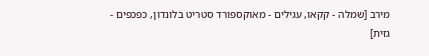מירב [שמלה - קקאו, עגילים - מאוקספורד סטריט בלונדון, כפכפים - גזית]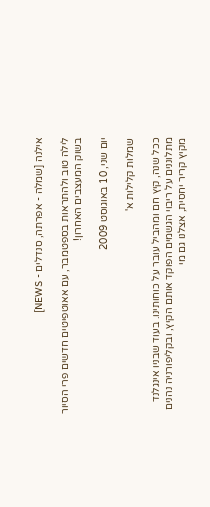אילנה [שמלה - אפרתה, סנדלים - NEWS]

לילה טוב ולהתראות בספטמבר, עם אאוטפיטים חדשים פרי הסיור בשוק המעצבים האחרון!

יום שני, 10 באוגוסט 2009

שמלות קלילות א'

ככל שנה, קיץ חם ומהביל עובר על כוחותינו. בעוד שבניו אינגלנד מתלוננים על ריבוי הגשמים הפוקד אותם הקיץ, ובקליפורניה נהנים מקיץ קריר יחסית, אצלנו גם מי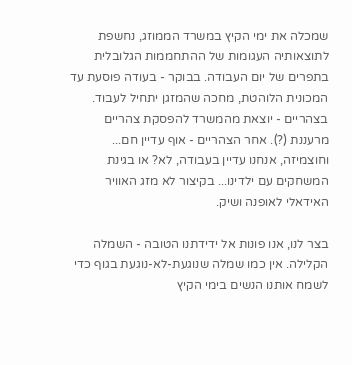שמכלה את ימי הקיץ במשרד הממוזג, נחשפת לתוצאותיה העגומות של ההתחממות הגלובלית בתפרים של יום העבודה. בבוקר - בעודה פוסעת עד המכונית הלוהטת, מחכה שהמזגן יתחיל לעבוד. בצהריים - יוצאת מהמשרד להפסקת צהריים מרעננת (?). אחר הצהריים - אוף עדיין חם... וחוצמיזה, אנחנו עדיין בעבודה, לא? או בגינת המשחקים עם ילדינו... בקיצור לא מזג האוויר האידאלי לאופנה ושיק.

בצר לנו, אנו פונות אל ידידתנו הטובה - השמלה הקלילה. אין כמו שמלה שנוגעת-לא-נוגעת בגוף כדי לשמח אותנו הנשים בימי הקיץ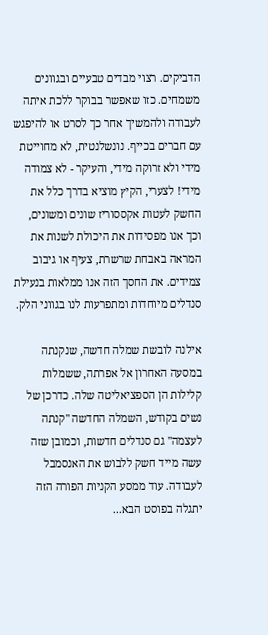הדביקים. רצוי מבדים טבעיים ובגוונים משמחים. כזו שאפשר בבוקר ללכת איתה לעבודה ולהמשיך אחר כך לסרט או להיפגש עם חברים בכייף. נונשלנטית, לא מחוייטת מידי ולא זרוקה מידי, והעיקר - לא צמודה מידי! לצערי, הקיץ מוציא בדרך כלל את החשק לעטות אקססוריז שונים ומשונים, וכך אנו מפסידות את היכולת לשנות את המראה באבחת שרשרת, צעיף או גיבוב צמידים. את החסך הזה אנו ממלאות בנעילת סנדלים מיוחדות ומתפרעות לנו בגווני הלק.

אילנה לובשת שמלה חדשה, שנקנתה במסעה האחרון אל אפרתה, ששמלות קלילות הן הספציאליטה שלה. כדרכן של נשים בקודש, השמלה החדשה "קנתה לעצמה" גם סנדלים חדשות, וכמובן שזה עשה מייד חשק ללבוש את האנסמבל לעבודה. עוד ממסע הקניות הפורה הזה יתגלה בפוסט הבא...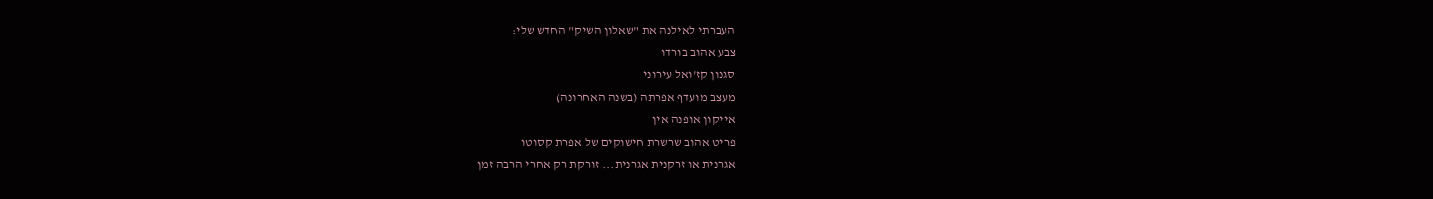העברתי לאילנה את "שאלון השיק" החדש שלי:
צבע אהוב בורדו
סגנון קז'ואל עירוני
מעצב מועדף אפרתה (בשנה האחרונה)
אייקון אופנה אין
פריט אהוב שרשרת חישוקים של אפרת קסוטו
אגרנית או זרקנית אגרנית... זורקת רק אחרי הרבה זמן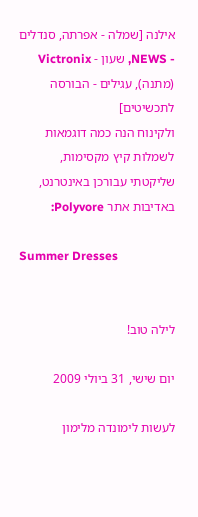אילנה [שמלה - אפרתה, סנדלים - NEWS, שעון - Victronix (מתנה), עגילים - הבורסה לתכשיטים]
ולקינוח הנה כמה דוגמאות לשמלות קיץ מקסימות, שליקטתי עבורכן באינטרנט, באדיבות אתר Polyvore:

Summer Dresses


לילה טוב!

יום שישי, 31 ביולי 2009

לעשות לימונדה מלימון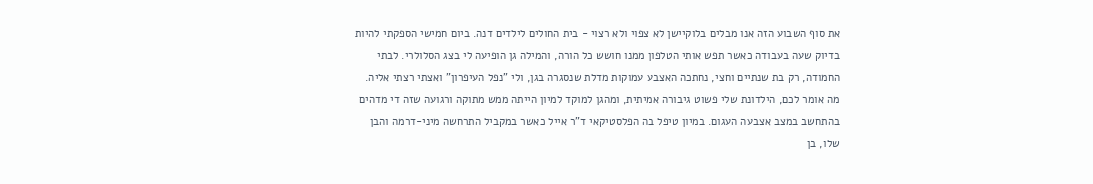את סוף השבוע הזה אנו מבלים בלוקיישן לא צפוי ולא רצוי - בית החולים לילדים דנה. ביום חמישי הספקתי להיות בדיוק שעה בעבודה כאשר תפש אותי הטלפון ממנו חושש כל הורה, והמילה גן הופיעה לי בצג הסלולרי. לבתי החמודה, רק בת שנתיים וחצי, נחתכה האצבע עמוקות מדלת שנסגרה בגן, ולי "נפל העיפרון" ואצתי רצתי אליה. מה אומר לכם, הילדונת שלי פשוט גיבורה אמיתית, ומהגן למוקד למיון הייתה ממש מתוקה ורגועה שזה די מדהים בהתחשב במצב אצבעה העגום. במיון טיפל בה הפלסטיקאי ד"ר אייל כאשר במקביל התרחשה מיני-דרמה והבן שלו, בן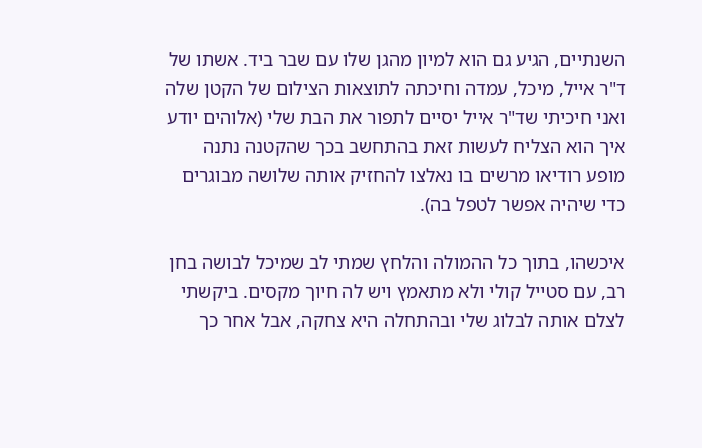השנתיים, הגיע גם הוא למיון מהגן שלו עם שבר ביד. אשתו של ד"ר אייל, מיכל, עמדה וחיכתה לתוצאות הצילום של הקטן שלה ואני חיכיתי שד"ר אייל יסיים לתפור את הבת שלי (אלוהים יודע איך הוא הצליח לעשות זאת בהתחשב בכך שהקטנה נתנה מופע רודיאו מרשים בו נאלצו להחזיק אותה שלושה מבוגרים כדי שיהיה אפשר לטפל בה).

איכשהו, בתוך כל ההמולה והלחץ שמתי לב שמיכל לבושה בחן רב, עם סטייל קולי ולא מתאמץ ויש לה חיוך מקסים. ביקשתי לצלם אותה לבלוג שלי ובהתחלה היא צחקה, אבל אחר כך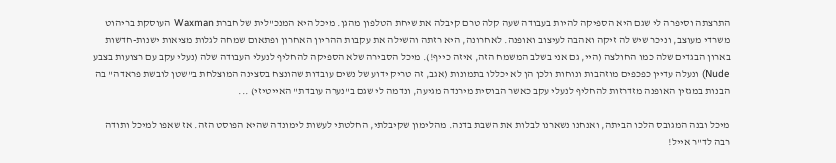התרצתה וסיפרה לי שגם היא הספיקה להיות בעבודה שעה קלה טרם קיבלה את שיחת הטלפון מהגן. מיכל היא המנכ"לית של חברת Waxman העוסקת בריהוט משרדי מעוצב, וניכר שיש לה זיקה ואהבה לעיצוב ואופנה. לאחרונה, היא רזתה והשילה את עקבות ההריון האחרון ופתאום שמחה לגלות מציאות ישנות-חדשות בארון הבגדים שלה כמו החולצה (היי, גם אני בשלב המשמח הזה, איזה כייף!). מיכל הסבירה שלא הספיקה להחליף לנעלי העבודה שלה (נעלי עקב עם רצועות בצבע Nude) ונעלה עדיין כפכפים מוזהבות ונוחות ולכן הן לא יכללו בתמונות (אגב, זה טריק ידוע של נשים עובדות שהונצח בסצינה המוצלחת ב"שטן לובשת פראדה" בה הבנות במגזין האופנה מזדרזות להחליף לנעלי עקב כאשר הבוסית מירנדה מגיעה, ונדמה לי שגם ב"נערה עובדת" האייטיזי) ...

מיכל ובנה המגובס הלכו הביתה, ואנחנו נשארנו לבלות את השבת בדנה. מהלימון שקיבלתי, החלטתי לעשות לימונדה שהיא הפוסט הזה. אז שאפו למיכל ותודה רבה לד"ר אייל!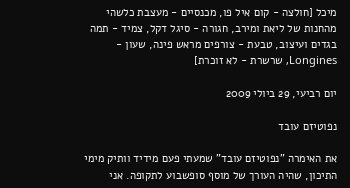מיכל [חולצה - קום איל פו, מכנסיים - מעצבת כלשהי מהחנות של ליאת ומירב, חגורה - סיגל דקל, צמיד - תמה בגדים ועיצוב, טבעת - צורפים מראש פינה, שעון - Longines, שרשרת - לא זוכרת]

יום רביעי, 29 ביולי 2009

נפוטיזם עובד

את האימרה "נפוטיזם עובד" שמעתי פעם מידיד וותיק מימי התיכון, שהיה העורך של מוסף סופשבוע לתקופה. אני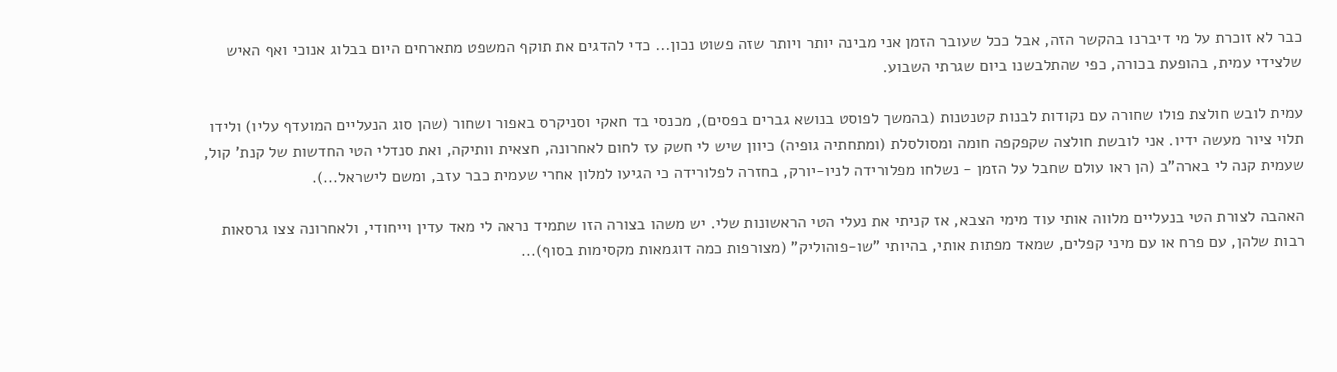כבר לא זוכרת על מי דיברנו בהקשר הזה, אבל ככל שעובר הזמן אני מבינה יותר ויותר שזה פשוט נכון... כדי להדגים את תוקף המשפט מתארחים היום בבלוג אנוכי ואף האיש שלצידי עמית, בהופעת בכורה, כפי שהתלבשנו ביום שגרתי השבוע.

עמית לובש חולצת פולו שחורה עם נקודות לבנות קטנטנות (בהמשך לפוסט בנושא גברים בפסים), מכנסי בד חאקי וסניקרס באפור ושחור (שהן סוג הנעליים המועדף עליו) ולידו תלוי ציור מעשה ידיו. אני לובשת חולצה שקפקפה חומה ומסולסלת (ומתחתיה גופיה) כיוון שיש לי חשק עז לחום לאחרונה, חצאית וותיקה, ואת סנדלי הטי החדשות של קנת' קול, שעמית קנה לי בארה"ב (הן ראו עולם שחבל על הזמן - נשלחו מפלורידה לניו-יורק, בחזרה לפלורידה כי הגיעו למלון אחרי שעמית כבר עזב, ומשם לישראל...).

האהבה לצורת הטי בנעליים מלווה אותי עוד מימי הצבא, אז קניתי את נעלי הטי הראשונות שלי. יש משהו בצורה הזו שתמיד נראה לי מאד עדין וייחודי, ולאחרונה צצו גרסאות רבות שלהן, עם פרח או עם מיני קפלים, שמאד מפתות אותי, בהיותי "שו-פוהוליק" (מצורפות כמה דוגמאות מקסימות בסוף)...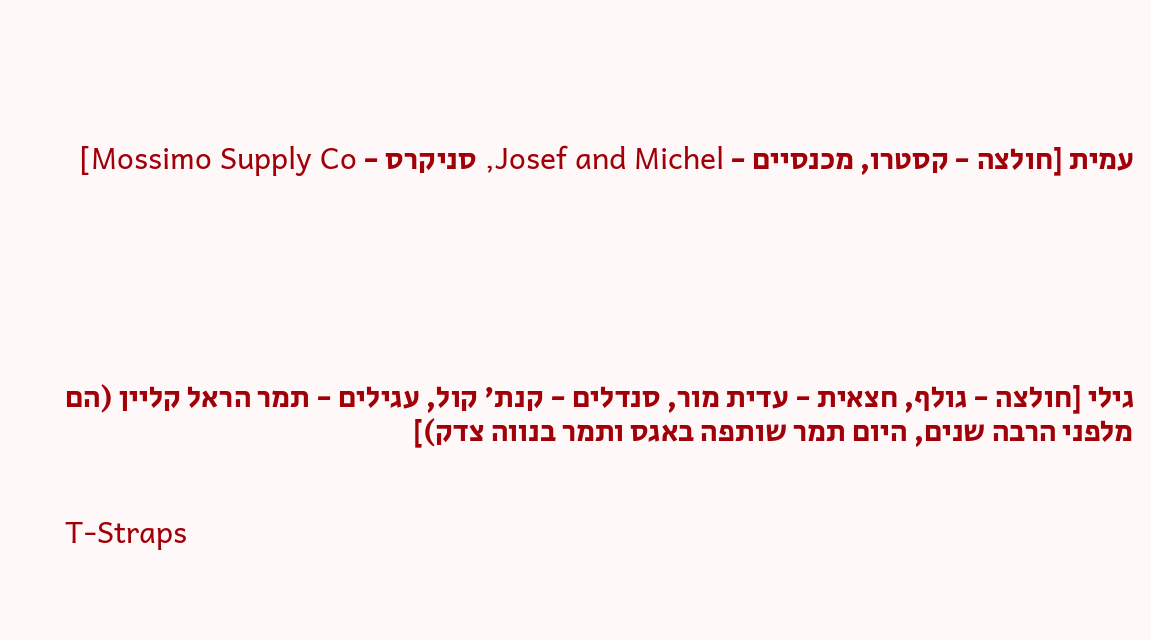עמית [חולצה - קסטרו, מכנסיים - Josef and Michel, סניקרס - Mossimo Supply Co]






גילי [חולצה - גולף, חצאית - עדית מור, סנדלים - קנת' קול, עגילים - תמר הראל קליין (הם מלפני הרבה שנים, היום תמר שותפה באגס ותמר בנווה צדק)]


T-Straps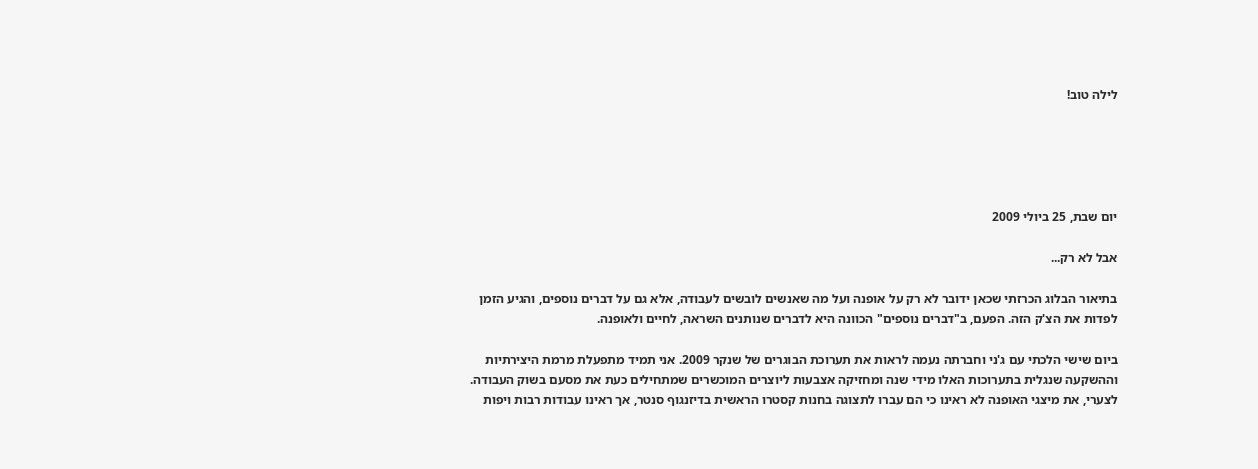לילה טוב!





יום שבת, 25 ביולי 2009

אבל לא רק...

בתיאור הבלוג הכרזתי שכאן ידובר לא רק על אופנה ועל מה שאנשים לובשים לעבודה, אלא גם על דברים נוספים, והגיע הזמן לפדות את הצ'ק הזה. הפעם, ב"דברים נוספים" הכוונה היא לדברים שנותנים השראה, לחיים ולאופנה.

ביום שישי הלכתי עם ג'ני וחברתה נעמה לראות את תערוכת הבוגרים של שנקר 2009. אני תמיד מתפעלת מרמת היצירתיות וההשקעה שנגלית בתערוכות האלו מידי שנה ומחזיקה אצבעות ליוצרים המוכשרים שמתחילים כעת את מסעם בשוק העבודה. לצערי, את מיצגי האופנה לא ראינו כי הם עברו לתצוגה בחנות קסטרו הראשית בדיזנגוף סנטר, אך ראינו עבודות רבות ויפות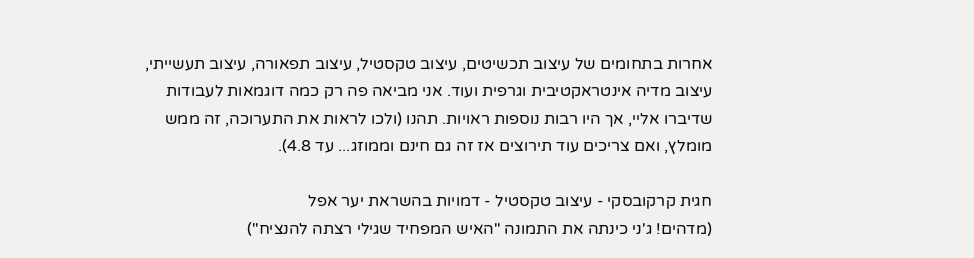אחרות בתחומים של עיצוב תכשיטים, עיצוב טקסטיל, עיצוב תפאורה, עיצוב תעשייתי, עיצוב מדיה אינטראקטיבית וגרפית ועוד. אני מביאה פה רק כמה דוגמאות לעבודות שדיברו אליי, אך היו רבות נוספות ראויות. תהנו (ולכו לראות את התערוכה, זה ממש מומלץ, ואם צריכים עוד תירוצים אז זה גם חינם וממוזג... עד 4.8).

חגית קרקובסקי - עיצוב טקסטיל - דמויות בהשראת יער אפל
(מדהים! ג'ני כינתה את התמונה "האיש המפחיד שגילי רצתה להנציח")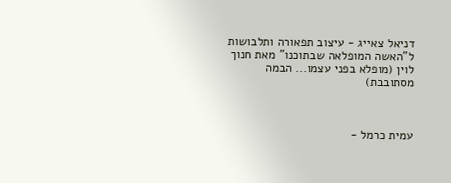דניאל צאייג - עיצוב תפאורה ותלבושות ל"האשה המופלאה שבתוכנו" מאת חנוך לוין (מופלא בפני עצמו... הבמה מסתובבת)



עמית כרמל -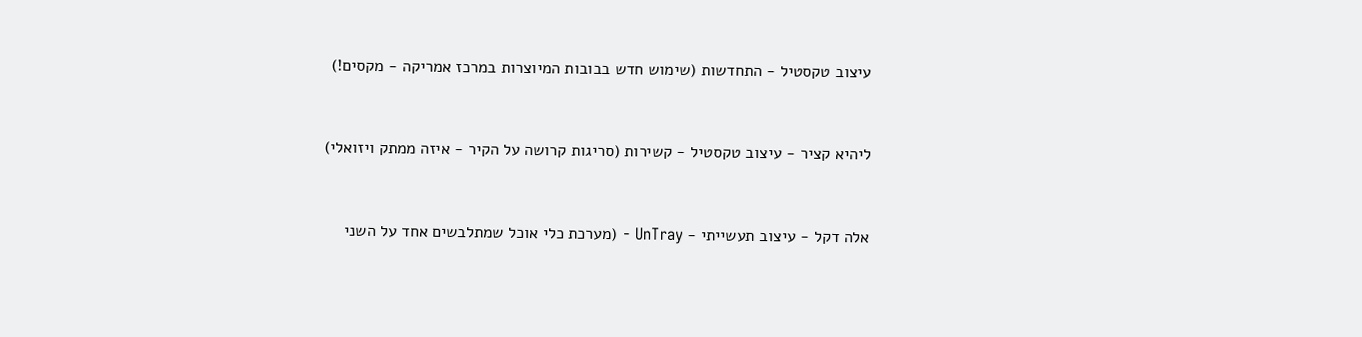עיצוב טקסטיל - התחדשות (שימוש חדש בבובות המיוצרות במרכז אמריקה - מקסים!)


ליהיא קציר - עיצוב טקסטיל - קשירות (סריגות קרושה על הקיר - איזה ממתק ויזואלי)


אלה דקל - עיצוב תעשייתי - UnTray - (מערכת כלי אוכל שמתלבשים אחד על השני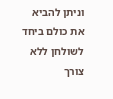וניתן להביא את כולם ביחד לשולחן ללא צורך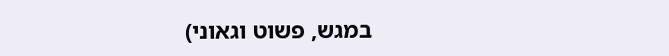במגש, פשוט וגאוני)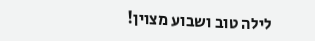לילה טוב ושבוע מצוין!